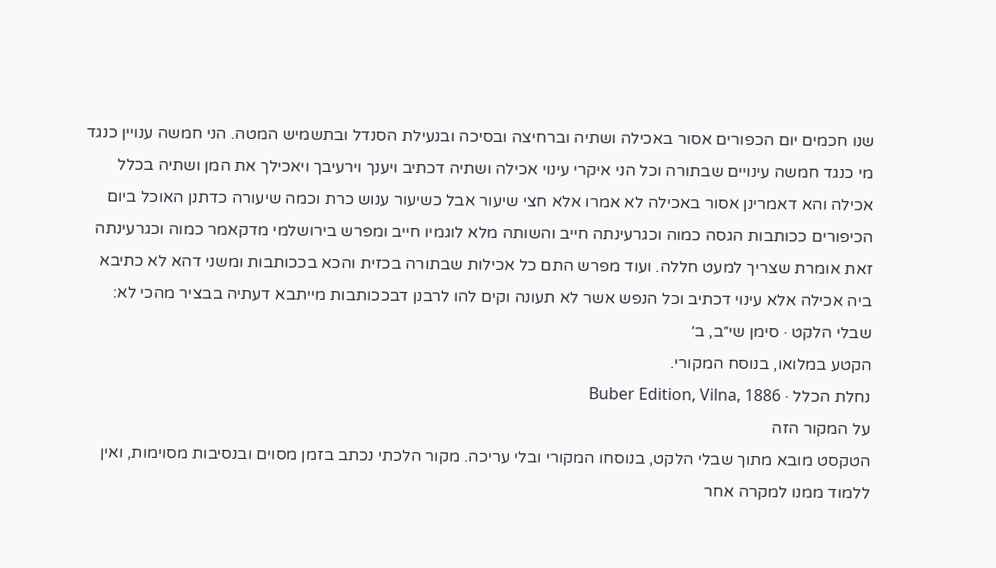שנו חכמים יום הכפורים אסור באכילה ושתיה וברחיצה ובסיכה ובנעילת הסנדל ובתשמיש המטה. הני חמשה ענויין כנגד מי כנגד חמשה עינויים שבתורה וכל הני איקרי עינוי אכילה ושתיה דכתיב ויענך וירעיבך ויאכילך את המן ושתיה בכלל אכילה והא דאמרינן אסור באכילה לא אמרו אלא חצי שיעור אבל כשיעור ענוש כרת וכמה שיעורה כדתנן האוכל ביום הכיפורים ככותבות הגסה כמוה וכגרעינתה חייב והשותה מלא לוגמיו חייב ומפרש בירושלמי מדקאמר כמוה וכגרעינתה זאת אומרת שצריך למעט חללה. ועוד מפרש התם כל אכילות שבתורה בכזית והכא בככותבות ומשני דהא לא כתיבא ביה אכילה אלא עינוי דכתיב וכל הנפש אשר לא תעונה וקים להו לרבנן דבככותבות מייתבא דעתיה בבציר מהכי לא:
שבלי הלקט · סימן שי״ב, ב׳
הקטע במלואו, בנוסח המקורי.
נחלת הכלל · Buber Edition, Vilna, 1886
על המקור הזה
הטקסט מובא מתוך שבלי הלקט, בנוסחו המקורי ובלי עריכה. מקור הלכתי נכתב בזמן מסוים ובנסיבות מסוימות, ואין ללמוד ממנו למקרה אחר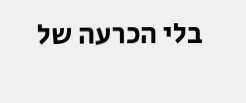בלי הכרעה של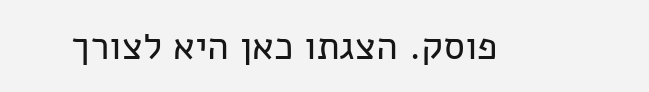פוסק. הצגתו כאן היא לצורך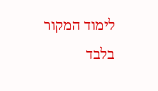לימוד המקור בלבד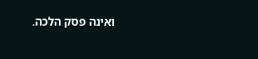ואינה פסק הלכה.